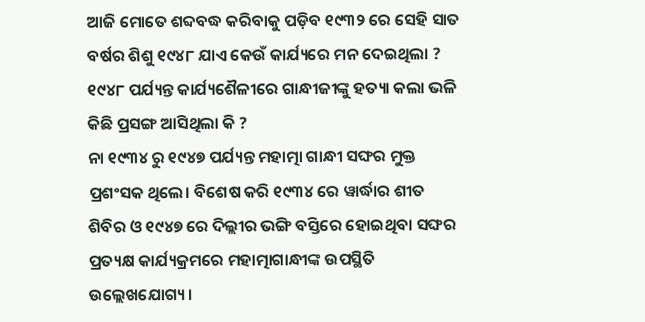ଆଜି ମୋତେ ଶବ୍ଦବଦ୍ଧ କରିବାକୁ ପଡ଼ିବ ୧୯୩୨ ରେ ସେହି ସାତ ବର୍ଷର ଶିଶୁ ୧୯୪୮ ଯାଏ କେଉଁ କାର୍ଯ୍ୟରେ ମନ ଦେଇଥିଲା ?
୧୯୪୮ ପର୍ଯ୍ୟନ୍ତ କାର୍ଯ୍ୟଶୈଳୀରେ ଗାନ୍ଧୀଜୀଙ୍କୁ ହତ୍ୟା କଲା ଭଳି କିଛି ପ୍ରସଙ୍ଗ ଆସିଥିଲା କି ?
ନା ୧୯୩୪ ରୁ ୧୯୪୭ ପର୍ଯ୍ୟନ୍ତ ମହାତ୍ମା ଗାନ୍ଧୀ ସଙ୍ଘର ମୁକ୍ତ ପ୍ରଶଂସକ ଥିଲେ। ବିଶେଷ କରି ୧୯୩୪ ରେ ୱାର୍ଦ୍ଧାର ଶୀତ ଶିବିର ଓ ୧୯୪୭ ରେ ଦିଲ୍ଲୀର ଭଙ୍ଗି ବସ୍ତିରେ ହୋଇଥିବା ସଙ୍ଘର ପ୍ରତ୍ୟକ୍ଷ କାର୍ଯ୍ୟକ୍ରମରେ ମହାତ୍ମାଗାନ୍ଧୀଙ୍କ ଉପସ୍ଥିତି ଉଲ୍ଲେଖଯୋଗ୍ୟ।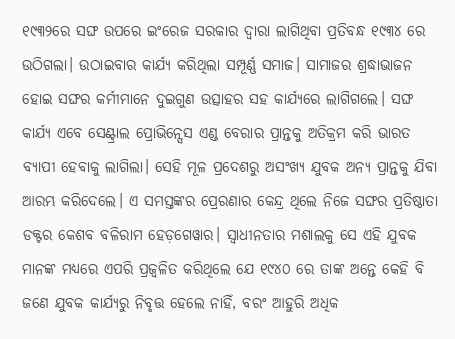୧୯୩୨ରେ ସଙ୍ଘ ଉପରେ ଇଂରେଜ ସରକାର ଦ୍ୱାରା ଲାଗିଥିବା ପ୍ରତିବନ୍ଧ ୧୯୩୪ ରେ ଉଠିଗଲା। ଉଠାଇବାର କାର୍ଯ୍ୟ କରିଥିଲା ସମ୍ପୂର୍ଣ୍ଣ ସମାଜ। ସାମାଜର ଶ୍ରଦ୍ଧାଭାଜନ ହୋଇ ସଙ୍ଘର କର୍ମୀମାନେ ଦୁଇଗୁଣ ଉତ୍ସାହର ସହ କାର୍ଯ୍ୟରେ ଲାଗିଗଲେ। ସଙ୍ଘ କାର୍ଯ୍ୟ ଏବେ ସେଣ୍ଟ୍ରାଲ ପ୍ରୋଭିନ୍ସେସ ଏଣ୍ଡ ବେରାର ପ୍ରାନ୍ତକୁ ଅତିକ୍ରମ କରି ଭାରତ ବ୍ୟାପୀ ହେବାକୁ ଲାଗିଲା। ସେହି ମୂଳ ପ୍ରଦେଶରୁ ଅସଂଖ୍ୟ ଯୁବକ ଅନ୍ୟ ପ୍ରାନ୍ତକୁ ଯିବା ଆରମ୍ଭ କରିଦେଲେ। ଏ ସମସ୍ତଙ୍କର ପ୍ରେରଣାର କେନ୍ଦ୍ର ଥିଲେ ନିଜେ ସଙ୍ଘର ପ୍ରତିଷ୍ଠାତା ଡକ୍ଟର କେଶବ ବଳିରାମ ହେଡ଼ଗେୱାର। ସ୍ୱାଧୀନତାର ମଶାଲକୁ ସେ ଏହି ଯୁବକ ମାନଙ୍କ ମଧ୍ୟରେ ଏପରି ପ୍ରଜ୍ଵଳିତ କରିଥିଲେ ଯେ ୧୯୪୦ ରେ ତାଙ୍କ ଅନ୍ତେ କେହି ବି ଜଣେ ଯୁବକ କାର୍ଯ୍ୟରୁ ନିବୃତ୍ତ ହେଲେ ନାହିଁ, ବରଂ ଆହୁରି ଅଧିକ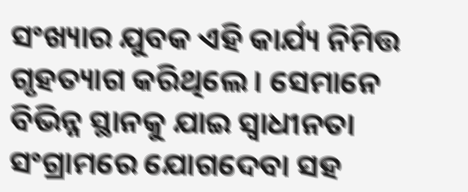ସଂଖ୍ୟାର ଯୁବକ ଏହି କାର୍ଯ୍ୟ ନିମିତ୍ତ ଗୃହତ୍ୟାଗ କରିଥିଲେ। ସେମାନେ ବିଭିନ୍ନ ସ୍ଥାନକୁ ଯାଇ ସ୍ୱାଧୀନତା ସଂଗ୍ରାମରେ ଯୋଗଦେବା ସହ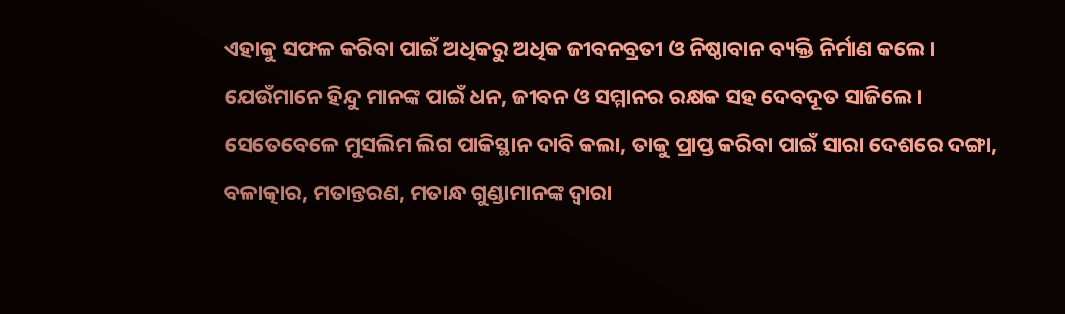ଏହାକୁ ସଫଳ କରିବା ପାଇଁ ଅଧିକରୁ ଅଧିକ ଜୀବନବ୍ରତୀ ଓ ନିଷ୍ଠାବାନ ବ୍ୟକ୍ତି ନିର୍ମାଣ କଲେ। ଯେଉଁମାନେ ହିନ୍ଦୁ ମାନଙ୍କ ପାଇଁ ଧନ, ଜୀବନ ଓ ସମ୍ମାନର ରକ୍ଷକ ସହ ଦେବଦୂତ ସାଜିଲେ।
ସେତେବେଳେ ମୁସଲିମ ଲିଗ ପାକିସ୍ଥାନ ଦାବି କଲା, ତାକୁ ପ୍ରାପ୍ତ କରିବା ପାଇଁ ସାରା ଦେଶରେ ଦଙ୍ଗା, ବଳାତ୍କାର, ମତାନ୍ତରଣ, ମତାନ୍ଧ ଗୁଣ୍ଡାମାନଙ୍କ ଦ୍ୱାରା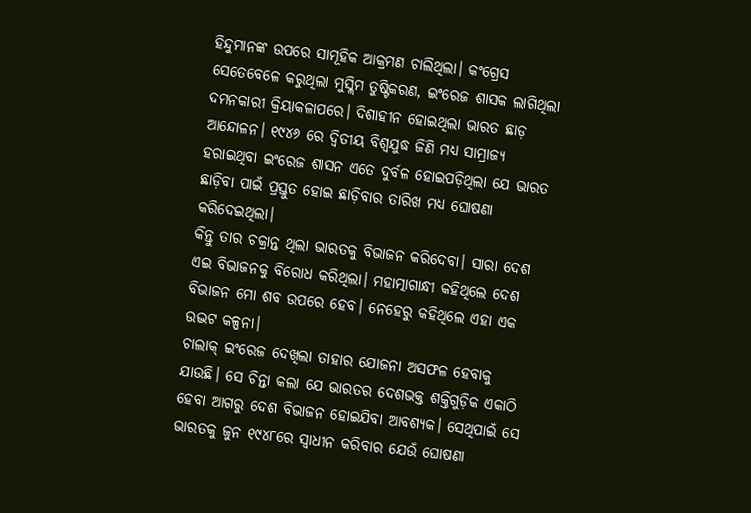ହିନ୍ଦୁମାନଙ୍କ ଉପରେ ସାମୂହିକ ଆକ୍ରମଣ ଚାଲିଥିଲା। କଂଗ୍ରେସ ସେତେବେଳେ କରୁଥିଲା ମୁସ୍ଲିମ ତୁଷ୍ଟିକରଣ, ଇଂରେଜ ଶାସକ ଲାଗିଥିଲା ଦମନକାରୀ କ୍ରିୟାକଳାପରେ। ଦିଶାହୀନ ହୋଇଥିଲା ଭାରତ ଛାଡ଼ ଆନ୍ଦୋଳନ। ୧୯୪୬ ରେ ଦ୍ଵିତୀୟ ବିଶ୍ଵଯୁଦ୍ଧ ଜିଣି ମଧ୍ୟ ସାମ୍ରାଜ୍ୟ ହରାଇଥିବା ଇଂରେଜ ଶାସନ ଏତେ ଦୁର୍ବଳ ହୋଇପଡ଼ିଥିଲା ଯେ ଭାରତ ଛାଡ଼ିବା ପାଇଁ ପ୍ରସ୍ତୁତ ହୋଇ ଛାଡ଼ିବାର ତାରିଖ ମଧ୍ୟ ଘୋଷଣା କରିଦେଇଥିଲା।
କିନ୍ତୁ ତାର ଚକ୍ରାନ୍ତ ଥିଲା ଭାରତକୁ ବିଭାଜନ କରିଦେବା। ସାରା ଦେଶ ଏଇ ବିଭାଜନକୁ ବିରୋଧ କରିଥିଲା। ମହାତ୍ମାଗାନ୍ଧୀ କହିଥିଲେ ଦେଶ ବିଭାଜନ ମୋ ଶବ ଉପରେ ହେବ। ନେହେରୁ କହିଥିଲେ ଏହା ଏକ ଉଦ୍ଭଟ କଳ୍ପନା।
ଚାଲାକ୍ ଇଂରେଜ ଦେଖିଲା ତାହାର ଯୋଜନା ଅସଫଳ ହେବାକୁ ଯାଉଛି। ସେ ଚିନ୍ତା କଲା ଯେ ଭାରତର ଦେଶଭକ୍ତ ଶକ୍ତିଗୁଡ଼ିକ ଏକାଠି ହେବା ଆଗରୁ ଦେଶ ବିଭାଜନ ହୋଇଯିବା ଆବଶ୍ୟକ। ସେଥିପାଇଁ ସେ ଭାରତକୁ ଜୁନ ୧୯୪୮ରେ ସ୍ୱାଧୀନ କରିବାର ଯେଉଁ ଘୋଷଣା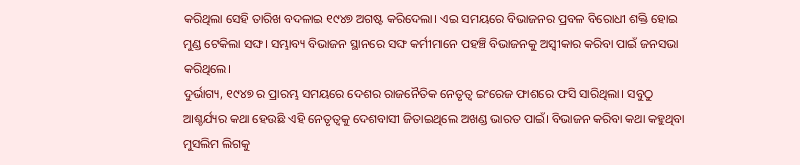କରିଥିଲା ସେହି ତାରିଖ ବଦଳାଇ ୧୯୪୭ ଅଗଷ୍ଟ କରିଦେଲା। ଏଇ ସମୟରେ ବିଭାଜନର ପ୍ରବଳ ବିରୋଧୀ ଶକ୍ତି ହୋଇ ମୁଣ୍ଡ ଟେକିଲା ସଙ୍ଘ। ସମ୍ଭାବ୍ୟ ବିଭାଜନ ସ୍ଥାନରେ ସଙ୍ଘ କର୍ମୀମାନେ ପହଞ୍ଚି ବିଭାଜନକୁ ଅସ୍ବୀକାର କରିବା ପାଇଁ ଜନସଭା କରିଥିଲେ।
ଦୁର୍ଭାଗ୍ୟ, ୧୯୪୭ ର ପ୍ରାରମ୍ଭ ସମୟରେ ଦେଶର ରାଜନୈତିକ ନେତୃତ୍ୱ ଇଂରେଜ ଫାଶରେ ଫସି ସାରିଥିଲା। ସବୁଠୁ ଆଶ୍ଚର୍ଯ୍ୟର କଥା ହେଉଛି ଏହି ନେତୃତ୍ୱକୁ ଦେଶବାସୀ ଜିତାଇଥିଲେ ଅଖଣ୍ଡ ଭାରତ ପାଇଁ। ବିଭାଜନ କରିବା କଥା କହୁଥିବା ମୁସଲିମ ଲିଗକୁ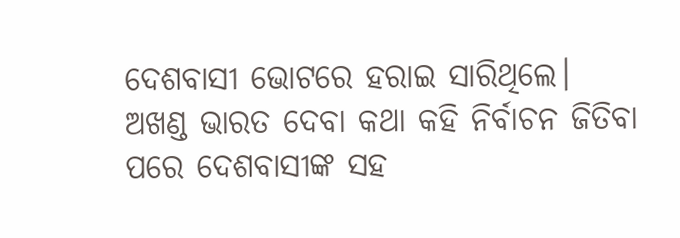ଦେଶବାସୀ ଭୋଟରେ ହରାଇ ସାରିଥିଲେ।
ଅଖଣ୍ଡ ଭାରତ ଦେବା କଥା କହି ନିର୍ବାଚନ ଜିତିବା ପରେ ଦେଶବାସୀଙ୍କ ସହ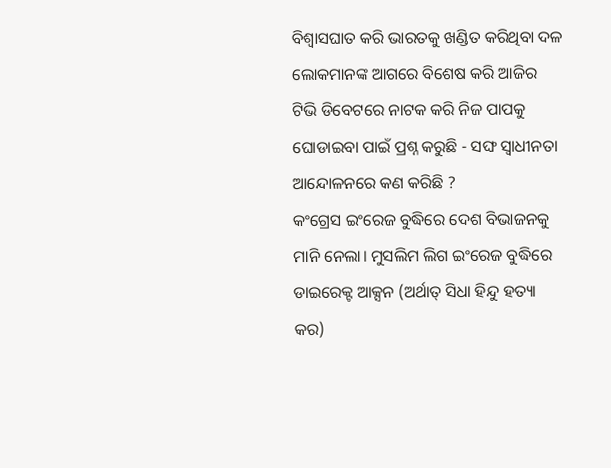ବିଶ୍ୱାସଘାତ କରି ଭାରତକୁ ଖଣ୍ଡିତ କରିଥିବା ଦଳ ଲୋକମାନଙ୍କ ଆଗରେ ବିଶେଷ କରି ଆଜିର ଟିଭି ଡିବେଟରେ ନାଟକ କରି ନିଜ ପାପକୁ ଘୋଡାଇବା ପାଇଁ ପ୍ରଶ୍ନ କରୁଛି - ସଙ୍ଘ ସ୍ୱାଧୀନତା ଆନ୍ଦୋଳନରେ କଣ କରିଛି ?
କଂଗ୍ରେସ ଇଂରେଜ ବୁଦ୍ଧିରେ ଦେଶ ବିଭାଜନକୁ ମାନି ନେଲା। ମୁସଲିମ ଲିଗ ଇଂରେଜ ବୁଦ୍ଧିରେ ଡାଇରେକ୍ଟ ଆକ୍ସନ (ଅର୍ଥାତ୍ ସିଧା ହିନ୍ଦୁ ହତ୍ୟା କର)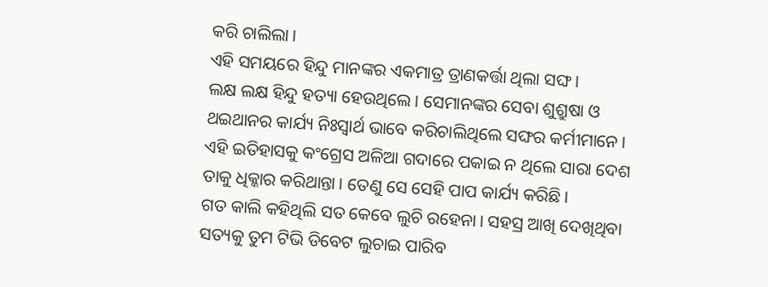କରି ଚାଲିଲା।
ଏହି ସମୟରେ ହିନ୍ଦୁ ମାନଙ୍କର ଏକମାତ୍ର ତ୍ରାଣକର୍ତ୍ତା ଥିଲା ସଙ୍ଘ।
ଲକ୍ଷ ଲକ୍ଷ ହିନ୍ଦୁ ହତ୍ୟା ହେଉଥିଲେ। ସେମାନଙ୍କର ସେବା ଶୁଶ୍ରୁଷା ଓ ଥଇଥାନର କାର୍ଯ୍ୟ ନିଃସ୍ୱାର୍ଥ ଭାବେ କରିଚାଲିଥିଲେ ସଙ୍ଘର କର୍ମୀମାନେ। ଏହି ଇତିହାସକୁ କଂଗ୍ରେସ ଅଳିଆ ଗଦାରେ ପକାଇ ନ ଥିଲେ ସାରା ଦେଶ ତାକୁ ଧିକ୍କାର କରିଥାନ୍ତା। ତେଣୁ ସେ ସେହି ପାପ କାର୍ଯ୍ୟ କରିଛି।
ଗତ କାଲି କହିଥିଲି ସତ କେବେ ଲୁଚି ରହେନା। ସହସ୍ର ଆଖି ଦେଖିଥିବା ସତ୍ୟକୁ ତୁମ ଟିଭି ଡିବେଟ ଲୁଚାଇ ପାରିବ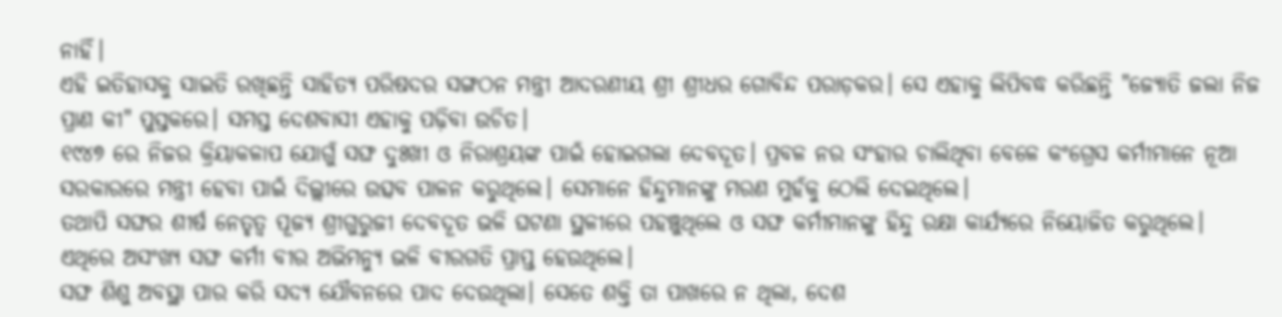ନାହିଁ।
ଏହି ଇତିହାସକୁ ସାଇତି ରଖିଛନ୍ତି ସାହିତ୍ୟ ପରିଷଦର ସଙ୍ଗଠନ ମନ୍ତ୍ରୀ ଆଦରଣୀୟ ଶ୍ରୀ ଶ୍ରୀଧର ଗୋବିନ୍ଦ ପରାଡ଼କର। ସେ ଏହାକୁ ଲିପିବଦ୍ଧ କରିଛନ୍ତି "ଜ୍ୟୋତି ଜଲା ନିଜ ପ୍ରାଣ କୀ" ପୁସ୍ତକରେ। ସମସ୍ତ ଦେଶବାସୀ ଏହାକୁ ପଢ଼ିବା ଉଚିତ।
୧୯୪୭ ରେ ନିଜର କ୍ରିୟାକଳାପ ଯୋଗୁଁ ସଙ୍ଘ ଦୁଃଖୀ ଓ ନିରାଶ୍ରୟଙ୍କ ପାଇଁ ହୋଇଗଲା ଦେବଦୂତ। ପ୍ରବଳ ନର ସଂହାର ଚାଲିଥିବା ବେଳେ କଂଗ୍ରେସ କର୍ମୀମାନେ ନୂଆ ସରକାରରେ ମନ୍ତ୍ରୀ ହେବା ପାଇଁ ଦିଲ୍ଲୀରେ ଉତ୍ସବ ପାଳନ କରୁଥିଲେ। ସେମାନେ ହିନ୍ଦୁମାନଙ୍କୁ ମରଣ ମୁହଁକୁ ଠେଲି ଦେଇଥିଲେ।
ତଥାପି ସଙ୍ଘର ଶୀର୍ଷ ନେତୃତ୍ୱ ପୂଜ୍ୟ ଶ୍ରୀଗୁରୁଜୀ ଦେବଦୂତ ଭଳି ଘଟଣା ସ୍ଥଳୀରେ ପହଞ୍ଚୁଥିଲେ ଓ ସଙ୍ଘ କର୍ମୀମାନଙ୍କୁ ହିନ୍ଦୁ ରକ୍ଷା କାର୍ଯ୍ୟରେ ନିୟୋଜିତ କରୁଥିଲେ। ଏଥିରେ ଅସଂଖ୍ୟ ସଙ୍ଘ କର୍ମୀ ବୀର ଅଭିମନ୍ୟୁ ଭଳି ବୀରଗତି ପ୍ରାପ୍ତ ହେଉଥିଲେ।
ସଙ୍ଘ ଶିଶୁ ଅବସ୍ଥା ପାର କରି ସଦ୍ୟ ଯୌବନରେ ପାଦ ଦେଉଥିଲା। ସେତେ ଶକ୍ତି ତା ପାଖରେ ନ ଥିଲା, ଦେଶ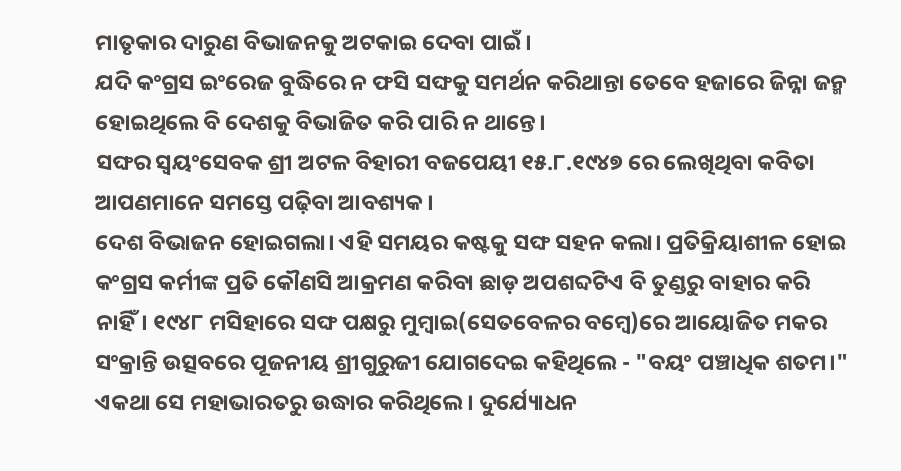ମାତୃକାର ଦାରୁଣ ବିଭାଜନକୁ ଅଟକାଇ ଦେବା ପାଇଁ।
ଯଦି କଂଗ୍ରସ ଇଂରେଜ ବୁଦ୍ଧିରେ ନ ଫସି ସଙ୍ଘକୁ ସମର୍ଥନ କରିଥାନ୍ତା ତେବେ ହଜାରେ ଜିନ୍ନା ଜନ୍ମ ହୋଇଥିଲେ ବି ଦେଶକୁ ବିଭାଜିତ କରି ପାରି ନ ଥାନ୍ତେ।
ସଙ୍ଘର ସ୍ୱୟଂସେବକ ଶ୍ରୀ ଅଟଳ ବିହାରୀ ବଜପେୟୀ ୧୫.୮.୧୯୪୭ ରେ ଲେଖିଥିବା କବିତା ଆପଣମାନେ ସମସ୍ତେ ପଢ଼ିବା ଆବଶ୍ୟକ।
ଦେଶ ବିଭାଜନ ହୋଇଗଲା। ଏହି ସମୟର କଷ୍ଟକୁ ସଙ୍ଘ ସହନ କଲା। ପ୍ରତିକ୍ରିୟାଶୀଳ ହୋଇ କଂଗ୍ରସ କର୍ମୀଙ୍କ ପ୍ରତି କୌଣସି ଆକ୍ରମଣ କରିବା ଛାଡ଼ ଅପଶବ୍ଦଟିଏ ବି ତୁଣ୍ଡରୁ ବାହାର କରି ନାହିଁ। ୧୯୪୮ ମସିହାରେ ସଙ୍ଘ ପକ୍ଷରୁ ମୁମ୍ବାଇ(ସେତବେଳର ବମ୍ବେ)ରେ ଆୟୋଜିତ ମକର ସଂକ୍ରାନ୍ତି ଉତ୍ସବରେ ପୂଜନୀୟ ଶ୍ରୀଗୁରୁଜୀ ଯୋଗଦେଇ କହିଥିଲେ - "ବୟଂ ପଞ୍ଚାଧିକ ଶତମ।"
ଏକଥା ସେ ମହାଭାରତରୁ ଉଦ୍ଧାର କରିଥିଲେ। ଦୁର୍ଯ୍ୟୋଧନ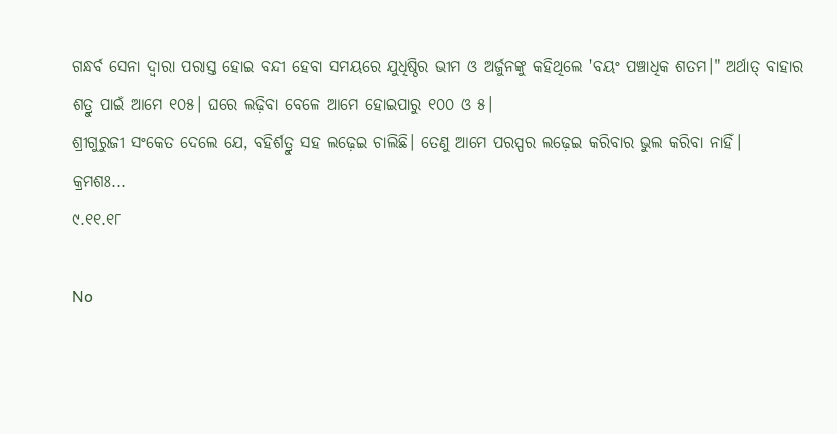ଗନ୍ଧର୍ବ ସେନା ଦ୍ୱାରା ପରାସ୍ତ ହୋଇ ବନ୍ଦୀ ହେବା ସମୟରେ ଯୁଧିଷ୍ଠିର ଭୀମ ଓ ଅର୍ଜୁନଙ୍କୁ କହିଥିଲେ 'ବୟଂ ପଞ୍ଚାଧିକ ଶତମ।" ଅର୍ଥାତ୍ ବାହାର ଶତ୍ରୁ ପାଇଁ ଆମେ ୧୦୫। ଘରେ ଲଢ଼ିବା ବେଳେ ଆମେ ହୋଇପାରୁ ୧୦୦ ଓ ୫।
ଶ୍ରୀଗୁରୁଜୀ ସଂକେତ ଦେଲେ ଯେ, ବହିର୍ଶତ୍ରୁ ସହ ଲଢ଼େଇ ଚାଲିଛି। ତେଣୁ ଆମେ ପରସ୍ପର ଲଢ଼େଇ କରିବାର ଭୁଲ କରିବା ନାହିଁ।
କ୍ରମଶଃ...
୯.୧୧.୧୮

No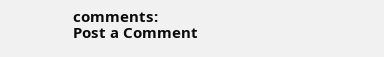comments:
Post a Comment